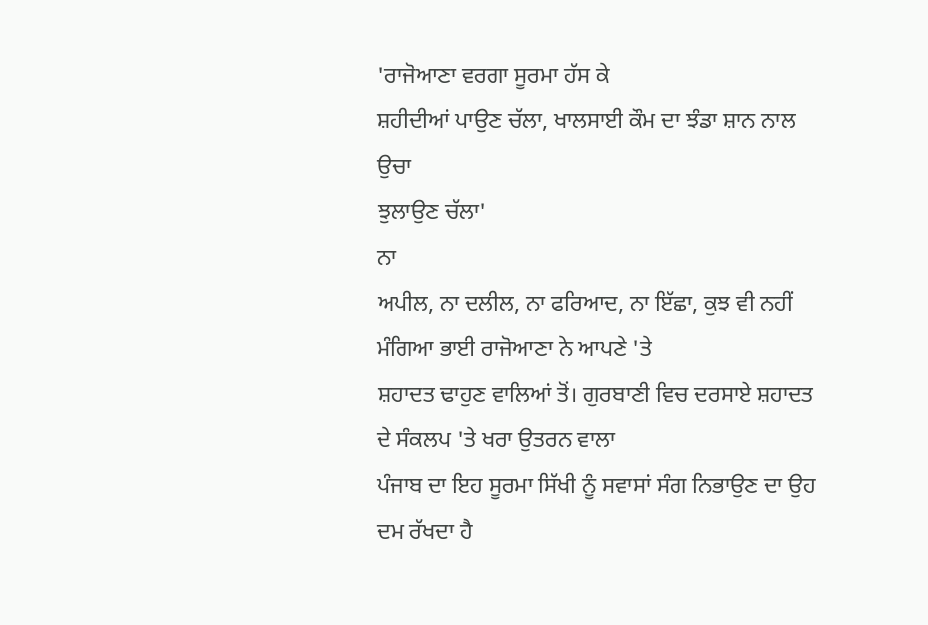'ਰਾਜੋਆਣਾ ਵਰਗਾ ਸੂਰਮਾ ਹੱਸ ਕੇ
ਸ਼ਹੀਦੀਆਂ ਪਾਉਣ ਚੱਲਾ, ਖਾਲਸਾਈ ਕੌਮ ਦਾ ਝੰਡਾ ਸ਼ਾਨ ਨਾਲ ਉਚਾ
ਝੁਲਾਉਣ ਚੱਲਾ'
ਨਾ
ਅਪੀਲ, ਨਾ ਦਲੀਲ, ਨਾ ਫਰਿਆਦ, ਨਾ ਇੱਛਾ, ਕੁਝ ਵੀ ਨਹੀਂ ਮੰਗਿਆ ਭਾਈ ਰਾਜੋਆਣਾ ਨੇ ਆਪਣੇ 'ਤੇ
ਸ਼ਹਾਦਤ ਢਾਹੁਣ ਵਾਲਿਆਂ ਤੋਂ। ਗੁਰਬਾਣੀ ਵਿਚ ਦਰਸਾਏ ਸ਼ਹਾਦਤ ਦੇ ਸੰਕਲਪ 'ਤੇ ਖਰਾ ਉਤਰਨ ਵਾਲਾ
ਪੰਜਾਬ ਦਾ ਇਹ ਸੂਰਮਾ ਸਿੱਖੀ ਨੂੰ ਸਵਾਸਾਂ ਸੰਗ ਨਿਭਾਉਣ ਦਾ ਉਹ ਦਮ ਰੱਖਦਾ ਹੈ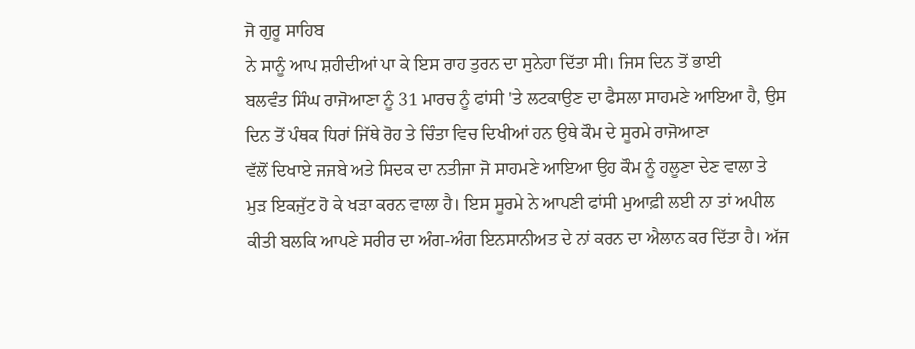ਜੋ ਗੁਰੂ ਸਾਹਿਬ
ਨੇ ਸਾਨੂੰ ਆਪ ਸ਼ਹੀਦੀਆਂ ਪਾ ਕੇ ਇਸ ਰਾਹ ਤੁਰਨ ਦਾ ਸੁਨੇਹਾ ਦਿੱਤਾ ਸੀ। ਜਿਸ ਦਿਨ ਤੋਂ ਭਾਈ
ਬਲਵੰਤ ਸਿੰਘ ਰਾਜੋਆਣਾ ਨੂੰ 31 ਮਾਰਚ ਨੂੰ ਫਾਂਸੀ 'ਤੇ ਲਟਕਾਉਣ ਦਾ ਫੈਸਲਾ ਸਾਹਮਣੇ ਆਇਆ ਹੈ, ਉਸ
ਦਿਨ ਤੋਂ ਪੰਥਕ ਧਿਰਾਂ ਜਿੱਥੇ ਰੋਹ ਤੇ ਚਿੰਤਾ ਵਿਚ ਦਿਖੀਆਂ ਹਨ ਉਥੇ ਕੌਮ ਦੇ ਸੂਰਮੇ ਰਾਜੋਆਣਾ
ਵੱਲੋਂ ਦਿਖਾਏ ਜਜਬੇ ਅਤੇ ਸਿਦਕ ਦਾ ਨਤੀਜਾ ਜੋ ਸਾਹਮਣੇ ਆਇਆ ਉਹ ਕੌਮ ਨੂੰ ਹਲੂਣਾ ਦੇਣ ਵਾਲਾ ਤੇ
ਮੁੜ ਇਕਜੁੱਟ ਹੋ ਕੇ ਖੜਾ ਕਰਨ ਵਾਲਾ ਹੈ। ਇਸ ਸੂਰਮੇ ਨੇ ਆਪਣੀ ਫਾਂਸੀ ਮੁਆਫ਼ੀ ਲਈ ਨਾ ਤਾਂ ਅਪੀਲ
ਕੀਤੀ ਬਲਕਿ ਆਪਣੇ ਸਰੀਰ ਦਾ ਅੰਗ-ਅੰਗ ਇਨਸਾਨੀਅਤ ਦੇ ਨਾਂ ਕਰਨ ਦਾ ਐਲਾਨ ਕਰ ਦਿੱਤਾ ਹੈ। ਅੱਜ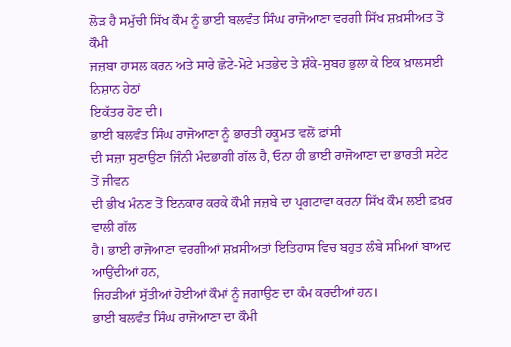ਲੋੜ ਹੈ ਸਮੁੱਚੀ ਸਿੱਖ ਕੌਮ ਨੂੰ ਭਾਈ ਬਲਵੰਤ ਸਿੰਘ ਰਾਜੋਆਣਾ ਵਰਗੀ ਸਿੱਖ ਸ਼ਖ਼ਸੀਅਤ ਤੋਂ ਕੌਮੀ
ਜਜ਼ਬਾ ਹਾਸਲ ਕਰਨ ਅਤੇ ਸਾਰੇ ਛੋਟੇ-ਮੋਟੇ ਮਤਭੇਦ ਤੇ ਸ਼ੰਕੇ-ਸੁਬਹ ਭੁਲਾ ਕੇ ਇਕ ਖ਼ਾਲਸਈ ਨਿਸ਼ਾਨ ਹੇਠਾਂ
ਇਕੱਤਰ ਹੋਣ ਦੀ।
ਭਾਈ ਬਲਵੰਤ ਸਿੰਘ ਰਾਜੋਆਣਾ ਨੂੰ ਭਾਰਤੀ ਹਕੂਮਤ ਵਲੋਂ ਫ਼ਾਂਸੀ
ਦੀ ਸਜ਼ਾ ਸੁਣਾਉਣਾ ਜਿੰਨੀ ਮੰਦਭਾਗੀ ਗੱਲ ਹੈ, ਓਨਾ ਹੀ ਭਾਈ ਰਾਜੋਆਣਾ ਦਾ ਭਾਰਤੀ ਸਟੇਟ ਤੋਂ ਜੀਵਨ
ਦੀ ਭੀਖ ਮੰਨਣ ਤੋਂ ਇਨਕਾਰ ਕਰਕੇ ਕੌਮੀ ਜਜ਼ਬੇ ਦਾ ਪ੍ਰਗਟਾਵਾ ਕਰਨਾ ਸਿੱਖ ਕੌਮ ਲਈ ਫ਼ਖ਼ਰ ਵਾਲੀ ਗੱਲ
ਹੈ। ਭਾਈ ਰਾਜੋਆਣਾ ਵਰਗੀਆਂ ਸ਼ਖ਼ਸੀਅਤਾਂ ਇਤਿਹਾਸ ਵਿਚ ਬਹੁਤ ਲੰਬੇ ਸਮਿਆਂ ਬਾਅਦ ਆਉਂਦੀਆਂ ਹਨ,
ਜਿਹੜੀਆਂ ਸੁੱਤੀਆਂ ਹੋਈਆਂ ਕੌਮਾਂ ਨੂੰ ਜਗਾਉਣ ਦਾ ਕੰਮ ਕਰਦੀਆਂ ਹਨ।
ਭਾਈ ਬਲਵੰਤ ਸਿੰਘ ਰਾਜੋਆਣਾ ਦਾ ਕੌਮੀ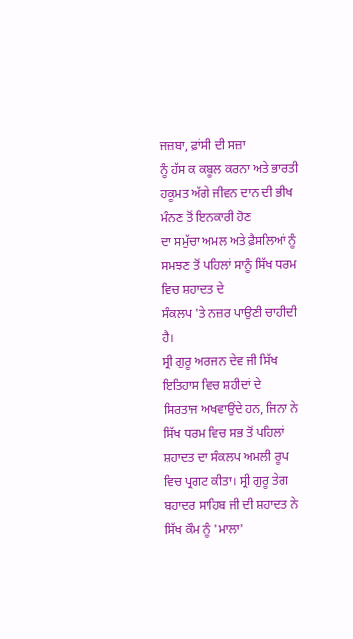ਜਜ਼ਬਾ, ਫ਼ਾਂਸੀ ਦੀ ਸਜ਼ਾ
ਨੂੰ ਹੱਸ ਕ ਕਬੂਲ ਕਰਨਾ ਅਤੇ ਭਾਰਤੀ ਹਕੂਮਤ ਅੱਗੇ ਜੀਵਨ ਦਾਨ ਦੀ ਭੀਖ ਮੰਨਣ ਤੋਂ ਇਨਕਾਰੀ ਹੋਣ
ਦਾ ਸਮੁੱਚਾ ਅਮਲ ਅਤੇ ਫ਼ੈਸਲਿਆਂ ਨੂੰ ਸਮਝਣ ਤੋਂ ਪਹਿਲਾਂ ਸਾਨੂੰ ਸਿੱਖ ਧਰਮ ਵਿਚ ਸ਼ਹਾਦਤ ਦੇ
ਸੰਕਲਪ 'ਤੇ ਨਜ਼ਰ ਪਾਉਣੀ ਚਾਹੀਦੀ ਹੈ।
ਸ੍ਰੀ ਗੁਰੂ ਅਰਜਨ ਦੇਵ ਜੀ ਸਿੱਖ ਇਤਿਹਾਸ ਵਿਚ ਸ਼ਹੀਦਾਂ ਦੇ
ਸਿਰਤਾਜ ਅਖਵਾਉਂਦੇ ਹਨ, ਜਿਨਾ ਨੇ ਸਿੱਖ ਧਰਮ ਵਿਚ ਸਭ ਤੋਂ ਪਹਿਲਾਂ ਸ਼ਹਾਦਤ ਦਾ ਸੰਕਲਪ ਅਮਲੀ ਰੂਪ
ਵਿਚ ਪ੍ਰਗਟ ਕੀਤਾ। ਸ੍ਰੀ ਗੁਰੂ ਤੇਗ ਬਹਾਦਰ ਸਾਹਿਬ ਜੀ ਦੀ ਸ਼ਹਾਦਤ ਨੇ ਸਿੱਖ ਕੌਮ ਨੂੰ 'ਮਾਲਾ'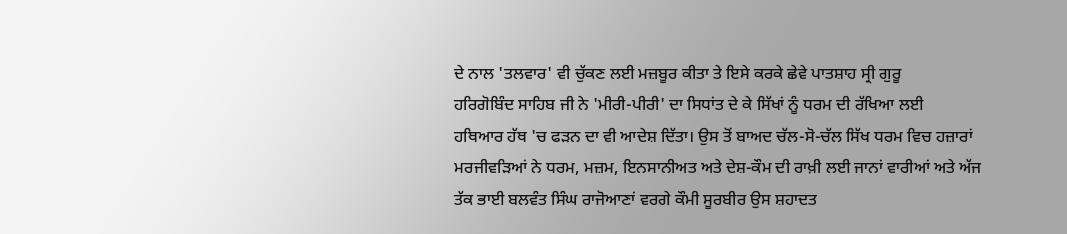ਦੇ ਨਾਲ 'ਤਲਵਾਰ' ਵੀ ਚੁੱਕਣ ਲਈ ਮਜ਼ਬੂਰ ਕੀਤਾ ਤੇ ਇਸੇ ਕਰਕੇ ਛੇਵੇ ਪਾਤਸ਼ਾਹ ਸ੍ਰੀ ਗੁਰੂ
ਹਰਿਗੋਬਿੰਦ ਸਾਹਿਬ ਜੀ ਨੇ 'ਮੀਰੀ-ਪੀਰੀ' ਦਾ ਸਿਧਾਂਤ ਦੇ ਕੇ ਸਿੱਖਾਂ ਨੂੰ ਧਰਮ ਦੀ ਰੱਖਿਆ ਲਈ
ਹਥਿਆਰ ਹੱਥ 'ਚ ਫੜਨ ਦਾ ਵੀ ਆਦੇਸ਼ ਦਿੱਤਾ। ਉਸ ਤੋਂ ਬਾਅਦ ਚੱਲ-ਸੋ-ਚੱਲ ਸਿੱਖ ਧਰਮ ਵਿਚ ਹਜ਼ਾਰਾਂ
ਮਰਜੀਵੜਿਆਂ ਨੇ ਧਰਮ, ਮਜ਼ਮ, ਇਨਸਾਨੀਅਤ ਅਤੇ ਦੇਸ਼-ਕੌਮ ਦੀ ਰਾਖ਼ੀ ਲਈ ਜਾਨਾਂ ਵਾਰੀਆਂ ਅਤੇ ਅੱਜ
ਤੱਕ ਭਾਈ ਬਲਵੰਤ ਸਿੰਘ ਰਾਜੋਆਣਾਂ ਵਰਗੇ ਕੌਮੀ ਸੂਰਬੀਰ ਉਸ ਸ਼ਹਾਦਤ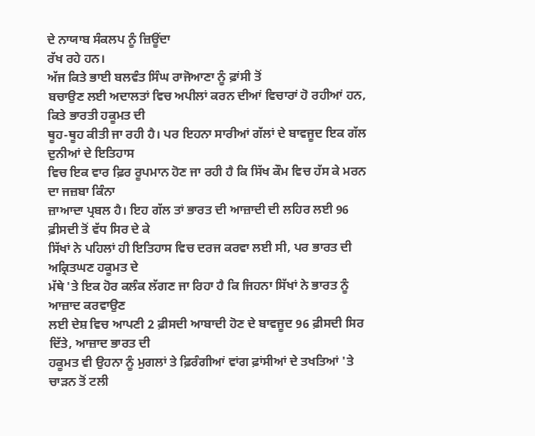ਦੇ ਨਾਯਾਬ ਸੰਕਲਪ ਨੂੰ ਜ਼ਿਊਂਦਾ
ਰੱਖ ਰਹੇ ਹਨ।
ਅੱਜ ਕਿਤੇ ਭਾਈ ਬਲਵੰਤ ਸਿੰਘ ਰਾਜੋਆਣਾ ਨੂੰ ਫ਼ਾਂਸੀ ਤੋਂ
ਬਚਾਉਣ ਲਈ ਅਦਾਲਤਾਂ ਵਿਚ ਅਪੀਲਾਂ ਕਰਨ ਦੀਆਂ ਵਿਚਾਰਾਂ ਹੋ ਰਹੀਆਂ ਹਨ, ਕਿਤੇ ਭਾਰਤੀ ਹਕੂਮਤ ਦੀ
ਥੂਹ-ਥੂਹ ਕੀਤੀ ਜਾ ਰਹੀ ਹੈ। ਪਰ ਇਹਨਾ ਸਾਰੀਆਂ ਗੱਲਾਂ ਦੇ ਬਾਵਜੂਦ ਇਕ ਗੱਲ ਦੁਨੀਆਂ ਦੇ ਇਤਿਹਾਸ
ਵਿਚ ਇਕ ਵਾਰ ਫ਼ਿਰ ਰੂਪਮਾਨ ਹੋਣ ਜਾ ਰਹੀ ਹੈ ਕਿ ਸਿੱਖ ਕੌਮ ਵਿਚ ਹੱਸ ਕੇ ਮਰਨ ਦਾ ਜਜ਼ਬਾ ਕਿੰਨਾ
ਜ਼ਾਆਦਾ ਪ੍ਰਬਲ ਹੈ। ਇਹ ਗੱਲ ਤਾਂ ਭਾਰਤ ਦੀ ਆਜ਼ਾਦੀ ਦੀ ਲਹਿਰ ਲਈ 96 ਫ਼ੀਸਦੀ ਤੋਂ ਵੱਧ ਸਿਰ ਦੇ ਕੇ
ਸਿੱਖਾਂ ਨੇ ਪਹਿਲਾਂ ਹੀ ਇਤਿਹਾਸ ਵਿਚ ਦਰਜ ਕਰਵਾ ਲਈ ਸੀ, ਪਰ ਭਾਰਤ ਦੀ ਅਕ੍ਰਿਤਘਣ ਹਕੂਮਤ ਦੇ
ਮੱਥੇ 'ਤੇ ਇਕ ਹੋਰ ਕਲੰਕ ਲੱਗਣ ਜਾ ਰਿਹਾ ਹੈ ਕਿ ਜਿਹਨਾ ਸਿੱਖਾਂ ਨੇ ਭਾਰਤ ਨੂੰ ਆਜ਼ਾਦ ਕਰਵਾਉਣ
ਲਈ ਦੇਸ਼ ਵਿਚ ਆਪਣੀ 2 ਫ਼ੀਸਦੀ ਆਬਾਦੀ ਹੋਣ ਦੇ ਬਾਵਜੂਦ 96 ਫ਼ੀਸਦੀ ਸਿਰ ਦਿੱਤੇ, ਆਜ਼ਾਦ ਭਾਰਤ ਦੀ
ਹਕੂਮਤ ਵੀ ਉਹਨਾ ਨੂੰ ਮੁਗਲਾਂ ਤੇ ਫ਼ਿਰੰਗੀਆਂ ਵਾਂਗ ਫ਼ਾਂਸੀਆਂ ਦੇ ਤਖਤਿਆਂ 'ਤੇ ਚਾੜਨ ਤੋਂ ਟਲੀ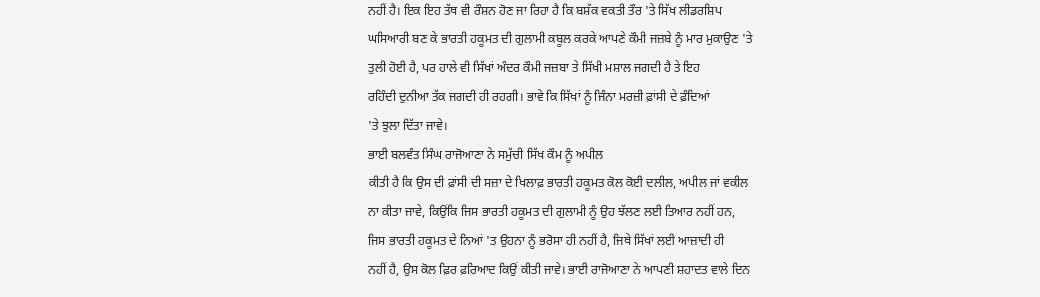ਨਹੀਂ ਹੈ। ਇਕ ਇਹ ਤੱਥ ਵੀ ਰੌਸ਼ਨ ਹੋਣ ਜਾ ਰਿਹਾ ਹੈ ਕਿ ਬਸ਼ੱਕ ਵਕਤੀ ਤੌਰ 'ਤੇ ਸਿੱਖ ਲੀਡਰਸ਼ਿਪ
ਘਸਿਆਰੀ ਬਣ ਕੇ ਭਾਰਤੀ ਹਕੂਮਤ ਦੀ ਗੁਲਾਮੀ ਕਬੂਲ ਕਰਕੇ ਆਪਣੇ ਕੌਮੀ ਜਜ਼ਬੇ ਨੂੰ ਮਾਰ ਮੁਕਾਉਣ 'ਤੇ
ਤੁਲੀ ਹੋਈ ਹੈ, ਪਰ ਹਾਲੇ ਵੀ ਸਿੱਖਾਂ ਅੰਦਰ ਕੌਮੀ ਜਜ਼ਬਾ ਤੇ ਸਿੱਖੀ ਮਸ਼ਾਲ ਜਗਦੀ ਹੈ ਤੇ ਇਹ
ਰਹਿੰਦੀ ਦੁਨੀਆ ਤੱਕ ਜਗਦੀ ਹੀ ਰਹਗੀ। ਭਾਵੇ ਕਿ ਸਿੱਖਾਂ ਨੂੰ ਜਿੰਨਾ ਮਰਜ਼ੀ ਫ਼ਾਂਸੀ ਦੇ ਫ਼ੰਦਿਆਂ
'ਤੇ ਝੁਲਾ ਦਿੱਤਾ ਜਾਵੇ।
ਭਾਈ ਬਲਵੰਤ ਸਿੰਘ ਰਾਜੋਆਣਾ ਨੇ ਸਮੁੱਚੀ ਸਿੱਖ ਕੌਮ ਨੂੰ ਅਪੀਲ
ਕੀਤੀ ਹੈ ਕਿ ਉਸ ਦੀ ਫ਼ਾਂਸੀ ਦੀ ਸਜ਼ਾ ਦੇ ਖਿਲਾਫ਼ ਭਾਰਤੀ ਹਕੂਮਤ ਕੋਲ ਕੋਈ ਦਲੀਲ, ਅਪੀਲ ਜਾਂ ਵਕੀਲ
ਨਾ ਕੀਤਾ ਜਾਵੇ, ਕਿਉਂਕਿ ਜਿਸ ਭਾਰਤੀ ਹਕੂਮਤ ਦੀ ਗੁਲਾਮੀ ਨੂੰ ਉਹ ਝੱਲਣ ਲਈ ਤਿਆਰ ਨਹੀਂ ਹਨ,
ਜਿਸ ਭਾਰਤੀ ਹਕੂਮਤ ਦੇ ਨਿਆਂ 'ਤ ਉਹਨਾ ਨੂੰ ਭਰੋਸਾ ਹੀ ਨਹੀਂ ਹੈ, ਜਿਥੇ ਸਿੱਖਾਂ ਲਈ ਆਜ਼ਾਦੀ ਹੀ
ਨਹੀਂ ਹੈ, ਉਸ ਕੋਲ ਫ਼ਿਰ ਫ਼ਰਿਆਦ ਕਿਉਂ ਕੀਤੀ ਜਾਵੇ। ਭਾਈ ਰਾਜੋਆਣਾ ਨੇ ਆਪਣੀ ਸ਼ਹਾਦਤ ਵਾਲੇ ਦਿਨ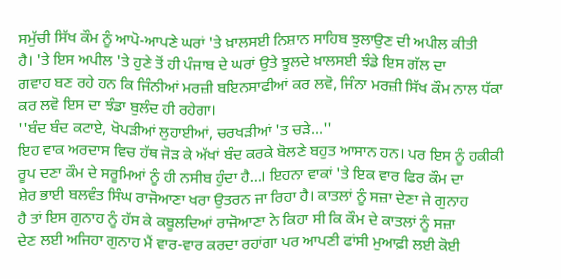ਸਮੁੱਚੀ ਸਿੱਖ ਕੌਮ ਨੂੰ ਆਪੋ-ਆਪਣੇ ਘਰਾਂ 'ਤੇ ਖ਼ਾਲਸਈ ਨਿਸ਼ਾਨ ਸਾਹਿਬ ਝੁਲਾਉਣ ਦੀ ਅਪੀਲ ਕੀਤੀ
ਹੈ। 'ਤੇ ਇਸ ਅਪੀਲ 'ਤੇ ਹੁਣੇ ਤੋਂ ਹੀ ਪੰਜਾਬ ਦੇ ਘਰਾਂ ਉਤੇ ਝੂਲਦੇ ਖ਼ਾਲਸਈ ਝੰਡੇ ਇਸ ਗੱਲ ਦਾ
ਗਵਾਹ ਬਣ ਰਹੇ ਹਨ ਕਿ ਜਿੰਨੀਆਂ ਮਰਜ਼ੀ ਬਇਨਸਾਫੀਆਂ ਕਰ ਲਵੋ, ਜਿੰਨਾ ਮਰਜ਼ੀ ਸਿੱਖ ਕੌਮ ਨਾਲ ਧੱਕਾ
ਕਰ ਲਵੋ ਇਸ ਦਾ ਝੰਡਾ ਬੁਲੰਦ ਹੀ ਰਹੇਗਾ।
''ਬੰਦ ਬੰਦ ਕਟਾਏ, ਖੋਪੜੀਆਂ ਲੁਹਾਈਆਂ, ਚਰਖੜੀਆਂ 'ਤ ਚੜੇ...''
ਇਹ ਵਾਕ ਅਰਦਾਸ ਵਿਚ ਹੱਥ ਜੋੜ ਕੇ ਅੱਖਾਂ ਬੰਦ ਕਰਕੇ ਬੋਲਣੇ ਬਹੁਤ ਆਸਾਨ ਹਨ। ਪਰ ਇਸ ਨੂੰ ਹਕੀਕੀ
ਰੂਪ ਦਣਾ ਕੌਮ ਦੇ ਸਰੂਮਿਆਂ ਨੂੰ ਹੀ ਨਸੀਬ ਹੁੰਦਾ ਹੈ…। ਇਹਨਾ ਵਾਕਾਂ 'ਤੇ ਇਕ ਵਾਰ ਫਿਰ ਕੌਮ ਦਾ
ਸ਼ੇਰ ਭਾਈ ਬਲਵੰਤ ਸਿੰਘ ਰਾਜੋਆਣਾ ਖਰਾ ਉਤਰਨ ਜਾ ਰਿਹਾ ਹੈ। ਕਾਤਲਾਂ ਨੂੰ ਸਜ਼ਾ ਦੇਣਾ ਜੇ ਗੁਨਾਹ
ਹੈ ਤਾਂ ਇਸ ਗੁਨਾਹ ਨੂੰ ਹੱਸ ਕੇ ਕਬੂਲਦਿਆਂ ਰਾਜੋਆਣਾ ਨੇ ਕਿਹਾ ਸੀ ਕਿ ਕੌਮ ਦੇ ਕਾਤਲਾਂ ਨੂੰ ਸਜ਼ਾ
ਦੇਣ ਲਈ ਅਜਿਹਾ ਗੁਨਾਹ ਮੈਂ ਵਾਰ-ਵਾਰ ਕਰਦਾ ਰਹਾਂਗਾ ਪਰ ਆਪਣੀ ਫਾਂਸੀ ਮੁਆਫ਼ੀ ਲਈ ਕੋਈ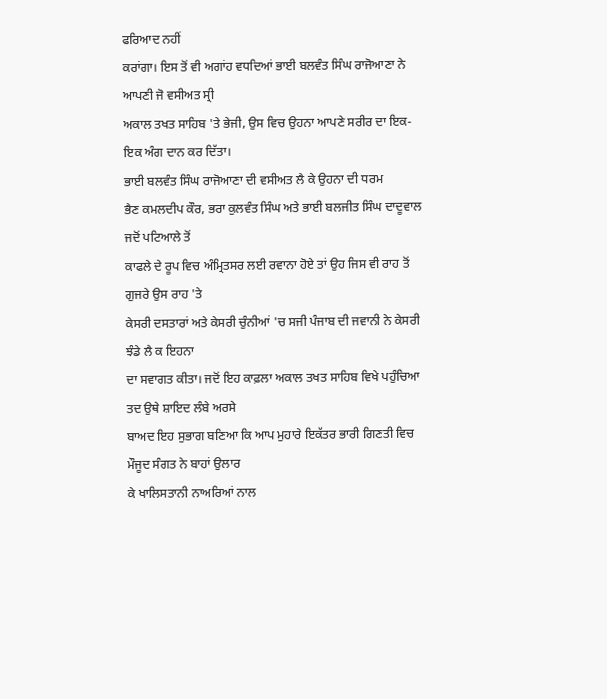ਫਰਿਆਦ ਨਹੀਂ
ਕਰਾਂਗਾ। ਇਸ ਤੋਂ ਵੀ ਅਗਾਂਹ ਵਧਦਿਆਂ ਭਾਈ ਬਲਵੰਤ ਸਿੰਘ ਰਾਜੋਆਣਾ ਨੇ ਆਪਣੀ ਜੋ ਵਸੀਅਤ ਸ੍ਰੀ
ਅਕਾਲ ਤਖਤ ਸਾਹਿਬ 'ਤੇ ਭੇਜੀ, ਉਸ ਵਿਚ ਉਹਨਾ ਆਪਣੇ ਸਰੀਰ ਦਾ ਇਕ-ਇਕ ਅੰਗ ਦਾਨ ਕਰ ਦਿੱਤਾ।
ਭਾਈ ਬਲਵੰਤ ਸਿੰਘ ਰਾਜੋਆਣਾ ਦੀ ਵਸੀਅਤ ਲੈ ਕੇ ਉਹਨਾ ਦੀ ਧਰਮ
ਭੈਣ ਕਮਲਦੀਪ ਕੌਰ, ਭਰਾ ਕੁਲਵੰਤ ਸਿੰਘ ਅਤੇ ਭਾਈ ਬਲਜੀਤ ਸਿੰਘ ਦਾਦੂਵਾਲ ਜਦੋਂ ਪਟਿਆਲੇ ਤੋਂ
ਕਾਫਲੇ ਦੇ ਰੂਪ ਵਿਚ ਅੰਮ੍ਰਿਤਸਰ ਲਈ ਰਵਾਨਾ ਹੋਏ ਤਾਂ ਉਹ ਜਿਸ ਵੀ ਰਾਹ ਤੋਂ ਗੁਜਰੇ ਉਸ ਰਾਹ 'ਤੇ
ਕੇਸਰੀ ਦਸਤਾਰਾਂ ਅਤੇ ਕੇਸਰੀ ਚੁੰਨੀਆਂ 'ਚ ਸਜੀ ਪੰਜਾਬ ਦੀ ਜਵਾਨੀ ਨੇ ਕੇਸਰੀ ਝੰਡੇ ਲੈ ਕ ਇਹਨਾ
ਦਾ ਸਵਾਗਤ ਕੀਤਾ। ਜਦੋਂ ਇਹ ਕਾਫ਼ਲਾ ਅਕਾਲ ਤਖਤ ਸਾਹਿਬ ਵਿਖੇ ਪਹੁੰਚਿਆ ਤਦ ਉਥੇ ਸ਼ਾਇਦ ਲੰਬੇ ਅਰਸੇ
ਬਾਅਦ ਇਹ ਸੁਭਾਗ ਬਣਿਆ ਕਿ ਆਪ ਮੁਹਾਰੇ ਇਕੱਤਰ ਭਾਰੀ ਗਿਣਤੀ ਵਿਚ ਮੌਜੂਦ ਸੰਗਤ ਨੇ ਬਾਹਾਂ ਉਲਾਰ
ਕੇ ਖਾਲਿਸਤਾਨੀ ਨਾਅਰਿਆਂ ਨਾਲ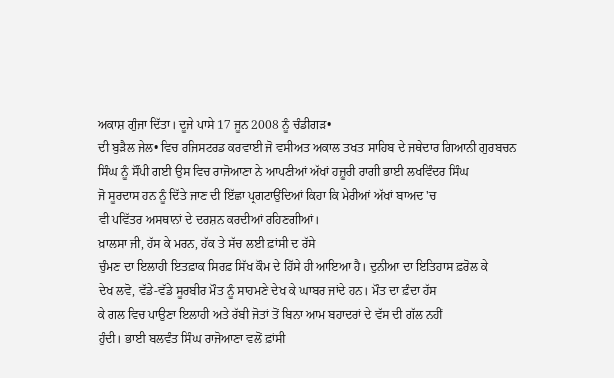ਅਕਾਸ਼ ਗੁੰਜਾ ਦਿੱਤਾ। ਦੂਜੇ ਪਾਸੇ 17 ਜੂਨ 2008 ਨੂੰ ਚੰਡੀਗੜ•
ਦੀ ਬੁੜੈਲ ਜੇਲ• ਵਿਚ ਰਜਿਸਟਰਡ ਕਰਵਾਈ ਜੋ ਵਸੀਅਤ ਅਕਾਲ ਤਖਤ ਸਾਹਿਬ ਦੇ ਜਥੇਦਾਰ ਗਿਆਨੀ ਗੁਰਬਚਨ
ਸਿੰਘ ਨੂੰ ਸੌਂਪੀ ਗਈ ਉਸ ਵਿਚ ਰਾਜੋਆਣਾ ਨੇ ਆਪਣੀਆਂ ਅੱਖਾਂ ਹਜ਼ੂਰੀ ਰਾਗੀ ਭਾਈ ਲਖਵਿੰਦਰ ਸਿੰਘ
ਜੋ ਸੂਰਦਾਸ ਹਨ ਨੂੰ ਦਿੱਤੇ ਜਾਣ ਦੀ ਇੱਛਾ ਪ੍ਰਗਟਾਉਂਦਿਆਂ ਕਿਹਾ ਕਿ ਮੇਰੀਆਂ ਅੱਖਾਂ ਬਾਅਦ 'ਚ
ਵੀ ਪਵਿੱਤਰ ਅਸਥਾਨਾਂ ਦੇ ਦਰਸ਼ਨ ਕਰਦੀਆਂ ਰਹਿਣਗੀਆਂ।
ਖ਼ਾਲਸਾ ਜੀ, ਹੱਸ ਕੇ ਮਰਨ, ਹੱਕ ਤੇ ਸੱਚ ਲਈ ਫ਼ਾਂਸੀ ਦ ਰੱਸੇ
ਚੁੰਮਣ ਦਾ ਇਲਾਹੀ ਇਤਫ਼ਾਕ ਸਿਰਫ਼ ਸਿੱਖ ਕੌਮ ਦੇ ਹਿੱਸੇ ਹੀ ਆਇਆ ਹੈ। ਦੁਨੀਆ ਦਾ ਇਤਿਹਾਸ ਫ਼ਰੋਲ ਕੇ
ਦੇਖ ਲਵੋ, ਵੱਡੇ-ਵੱਡੇ ਸੂਰਬੀਰ ਮੌਤ ਨੂੰ ਸਾਹਮਣੇ ਦੇਖ ਕੇ ਘਾਬਰ ਜਾਂਦੇ ਹਨ। ਮੌਤ ਦਾ ਫ਼ੰਦਾ ਹੱਸ
ਕੇ ਗਲ ਵਿਚ ਪਾਉਣਾ ਇਲਾਹੀ ਅਤੇ ਰੱਬੀ ਜੋਤਾਂ ਤੋਂ ਬਿਨਾ ਆਮ ਬਹਾਦਰਾਂ ਦੇ ਵੱਸ ਦੀ ਗੱਲ ਨਹੀਂ
ਹੁੰਦੀ। ਭਾਈ ਬਲਵੰਤ ਸਿੰਘ ਰਾਜੋਆਣਾ ਵਲੋਂ ਫ਼ਾਂਸੀ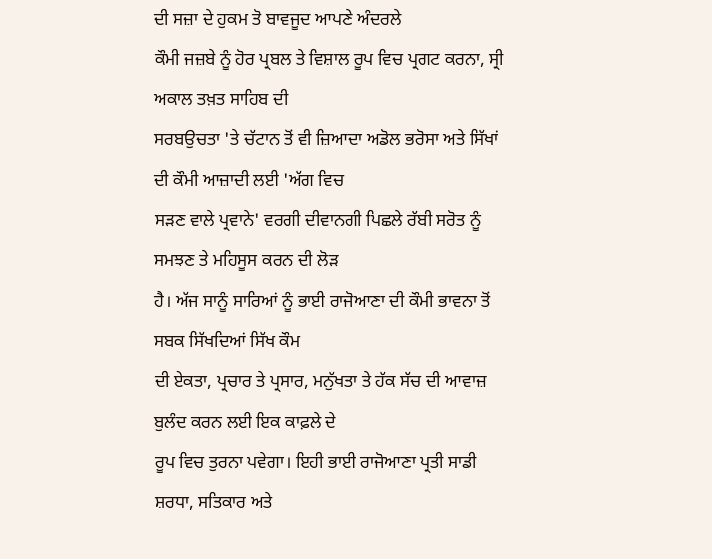ਦੀ ਸਜ਼ਾ ਦੇ ਹੁਕਮ ਤੋ ਬਾਵਜੂਦ ਆਪਣੇ ਅੰਦਰਲੇ
ਕੌਮੀ ਜਜ਼ਬੇ ਨੂੰ ਹੋਰ ਪ੍ਰਬਲ ਤੇ ਵਿਸ਼ਾਲ ਰੂਪ ਵਿਚ ਪ੍ਰਗਟ ਕਰਨਾ, ਸ੍ਰੀ ਅਕਾਲ ਤਖ਼ਤ ਸਾਹਿਬ ਦੀ
ਸਰਬਉਚਤਾ 'ਤੇ ਚੱਟਾਨ ਤੋਂ ਵੀ ਜ਼ਿਆਦਾ ਅਡੋਲ ਭਰੋਸਾ ਅਤੇ ਸਿੱਖਾਂ ਦੀ ਕੌਮੀ ਆਜ਼ਾਦੀ ਲਈ 'ਅੱਗ ਵਿਚ
ਸੜਣ ਵਾਲੇ ਪ੍ਰਵਾਨੇ' ਵਰਗੀ ਦੀਵਾਨਗੀ ਪਿਛਲੇ ਰੱਬੀ ਸਰੋਤ ਨੂੰ ਸਮਝਣ ਤੇ ਮਹਿਸੂਸ ਕਰਨ ਦੀ ਲੋੜ
ਹੈ। ਅੱਜ ਸਾਨੂੰ ਸਾਰਿਆਂ ਨੂੰ ਭਾਈ ਰਾਜੋਆਣਾ ਦੀ ਕੌਮੀ ਭਾਵਨਾ ਤੋਂ ਸਬਕ ਸਿੱਖਦਿਆਂ ਸਿੱਖ ਕੌਮ
ਦੀ ਏਕਤਾ, ਪ੍ਰਚਾਰ ਤੇ ਪ੍ਰਸਾਰ, ਮਨੁੱਖਤਾ ਤੇ ਹੱਕ ਸੱਚ ਦੀ ਆਵਾਜ਼ ਬੁਲੰਦ ਕਰਨ ਲਈ ਇਕ ਕਾਫ਼ਲੇ ਦੇ
ਰੂਪ ਵਿਚ ਤੁਰਨਾ ਪਵੇਗਾ। ਇਹੀ ਭਾਈ ਰਾਜੋਆਣਾ ਪ੍ਰਤੀ ਸਾਡੀ ਸ਼ਰਧਾ, ਸਤਿਕਾਰ ਅਤੇ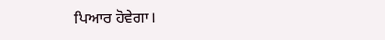ਪਿਆਰ ਹੋਵੇਗਾ।